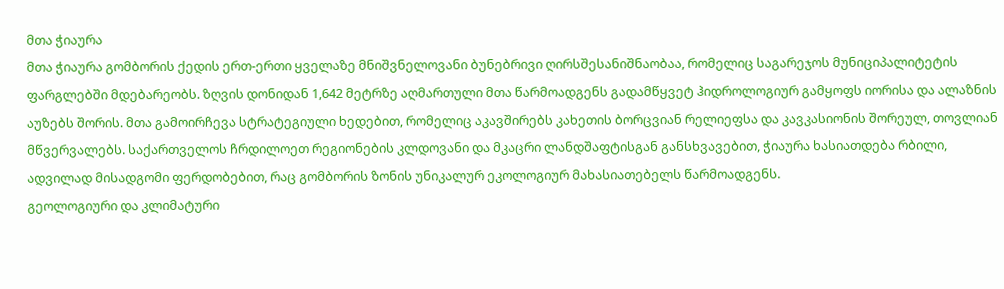მთა ჭიაურა
მთა ჭიაურა გომბორის ქედის ერთ-ერთი ყველაზე მნიშვნელოვანი ბუნებრივი ღირსშესანიშნაობაა, რომელიც საგარეჯოს მუნიციპალიტეტის ფარგლებში მდებარეობს. ზღვის დონიდან 1,642 მეტრზე აღმართული მთა წარმოადგენს გადამწყვეტ ჰიდროლოგიურ გამყოფს იორისა და ალაზნის აუზებს შორის. მთა გამოირჩევა სტრატეგიული ხედებით, რომელიც აკავშირებს კახეთის ბორცვიან რელიეფსა და კავკასიონის შორეულ, თოვლიან მწვერვალებს. საქართველოს ჩრდილოეთ რეგიონების კლდოვანი და მკაცრი ლანდშაფტისგან განსხვავებით, ჭიაურა ხასიათდება რბილი, ადვილად მისადგომი ფერდობებით, რაც გომბორის ზონის უნიკალურ ეკოლოგიურ მახასიათებელს წარმოადგენს.
გეოლოგიური და კლიმატური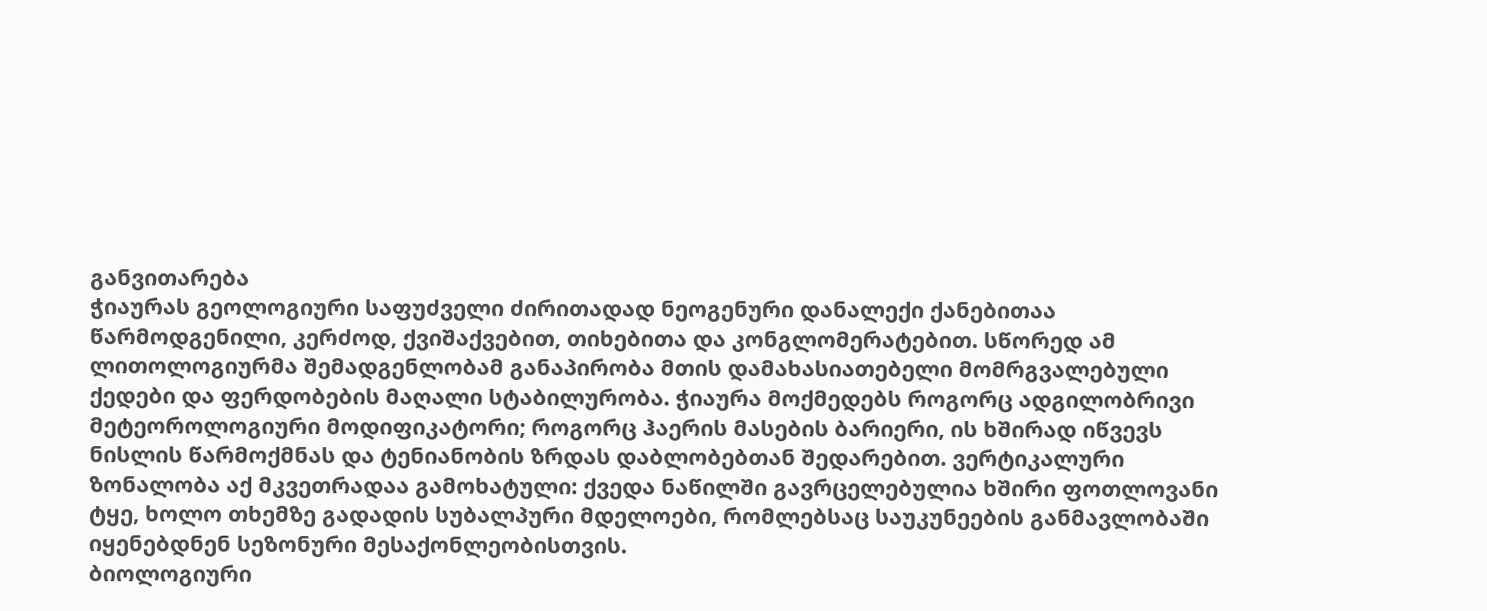განვითარება
ჭიაურას გეოლოგიური საფუძველი ძირითადად ნეოგენური დანალექი ქანებითაა წარმოდგენილი, კერძოდ, ქვიშაქვებით, თიხებითა და კონგლომერატებით. სწორედ ამ ლითოლოგიურმა შემადგენლობამ განაპირობა მთის დამახასიათებელი მომრგვალებული ქედები და ფერდობების მაღალი სტაბილურობა. ჭიაურა მოქმედებს როგორც ადგილობრივი მეტეოროლოგიური მოდიფიკატორი; როგორც ჰაერის მასების ბარიერი, ის ხშირად იწვევს ნისლის წარმოქმნას და ტენიანობის ზრდას დაბლობებთან შედარებით. ვერტიკალური ზონალობა აქ მკვეთრადაა გამოხატული: ქვედა ნაწილში გავრცელებულია ხშირი ფოთლოვანი ტყე, ხოლო თხემზე გადადის სუბალპური მდელოები, რომლებსაც საუკუნეების განმავლობაში იყენებდნენ სეზონური მესაქონლეობისთვის.
ბიოლოგიური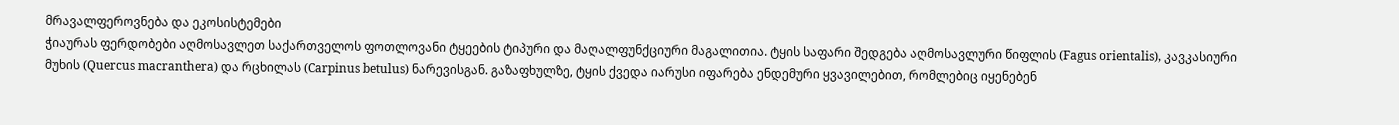მრავალფეროვნება და ეკოსისტემები
ჭიაურას ფერდობები აღმოსავლეთ საქართველოს ფოთლოვანი ტყეების ტიპური და მაღალფუნქციური მაგალითია. ტყის საფარი შედგება აღმოსავლური წიფლის (Fagus orientalis), კავკასიური მუხის (Quercus macranthera) და რცხილას (Carpinus betulus) ნარევისგან. გაზაფხულზე, ტყის ქვედა იარუსი იფარება ენდემური ყვავილებით, რომლებიც იყენებენ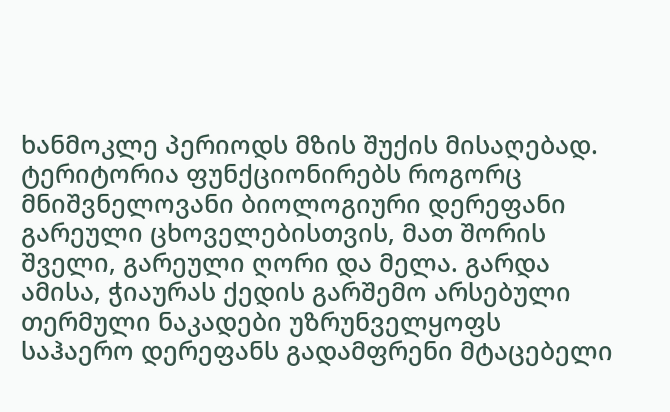ხანმოკლე პერიოდს მზის შუქის მისაღებად. ტერიტორია ფუნქციონირებს როგორც მნიშვნელოვანი ბიოლოგიური დერეფანი გარეული ცხოველებისთვის, მათ შორის შველი, გარეული ღორი და მელა. გარდა ამისა, ჭიაურას ქედის გარშემო არსებული თერმული ნაკადები უზრუნველყოფს საჰაერო დერეფანს გადამფრენი მტაცებელი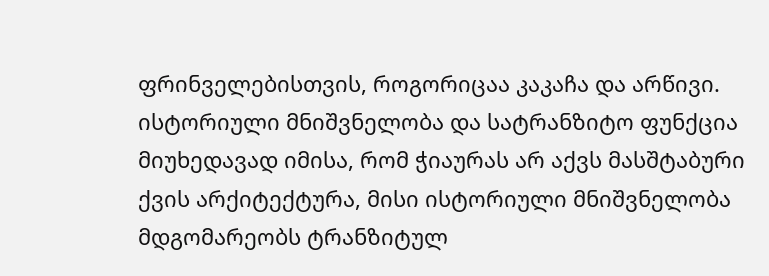ფრინველებისთვის, როგორიცაა კაკაჩა და არწივი.
ისტორიული მნიშვნელობა და სატრანზიტო ფუნქცია
მიუხედავად იმისა, რომ ჭიაურას არ აქვს მასშტაბური ქვის არქიტექტურა, მისი ისტორიული მნიშვნელობა მდგომარეობს ტრანზიტულ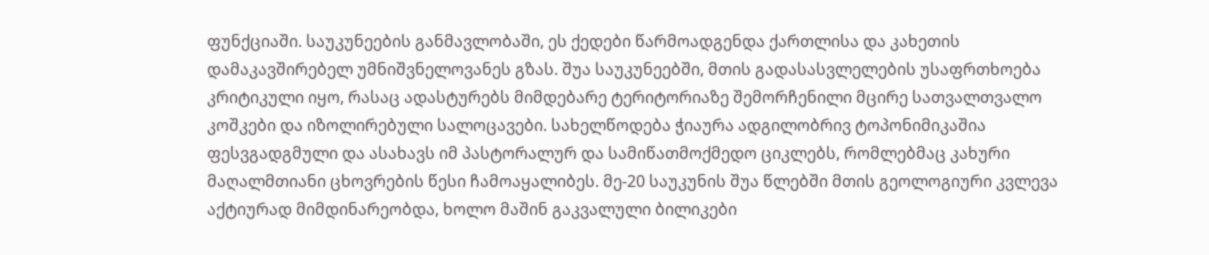ფუნქციაში. საუკუნეების განმავლობაში, ეს ქედები წარმოადგენდა ქართლისა და კახეთის დამაკავშირებელ უმნიშვნელოვანეს გზას. შუა საუკუნეებში, მთის გადასასვლელების უსაფრთხოება კრიტიკული იყო, რასაც ადასტურებს მიმდებარე ტერიტორიაზე შემორჩენილი მცირე სათვალთვალო კოშკები და იზოლირებული სალოცავები. სახელწოდება ჭიაურა ადგილობრივ ტოპონიმიკაშია ფესვგადგმული და ასახავს იმ პასტორალურ და სამიწათმოქმედო ციკლებს, რომლებმაც კახური მაღალმთიანი ცხოვრების წესი ჩამოაყალიბეს. მე-20 საუკუნის შუა წლებში მთის გეოლოგიური კვლევა აქტიურად მიმდინარეობდა, ხოლო მაშინ გაკვალული ბილიკები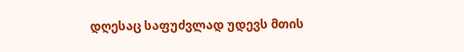დღესაც საფუძვლად უდევს მთის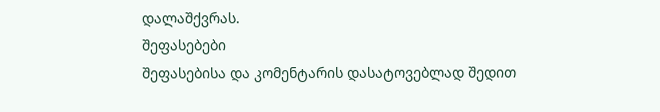დალაშქვრას.
შეფასებები
შეფასებისა და კომენტარის დასატოვებლად შედით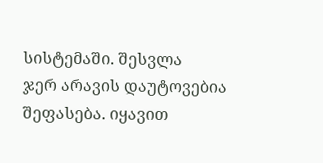სისტემაში. შესვლა
ჯერ არავის დაუტოვებია შეფასება. იყავით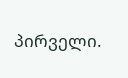პირველი.